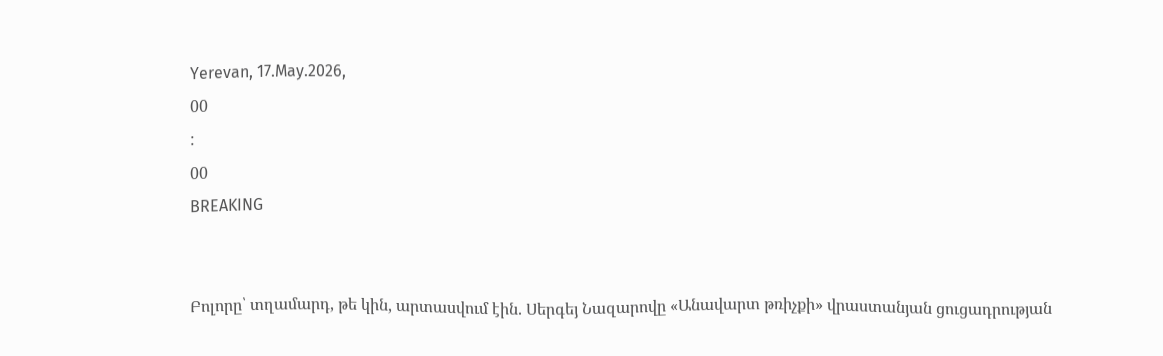Yerevan, 17.May.2026,
00
:
00
BREAKING


Բոլորը՝ տղամարդ, թե կին, արտասվում էին. Սերգեյ Նազարովը «Անավարտ թռիչքի» վրաստանյան ցուցադրության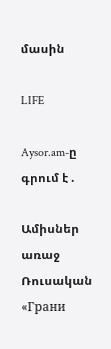մասին

LIFE

Aysor.am-ը գրում է .

Ամիսներ առաջ Ռուսական «Грани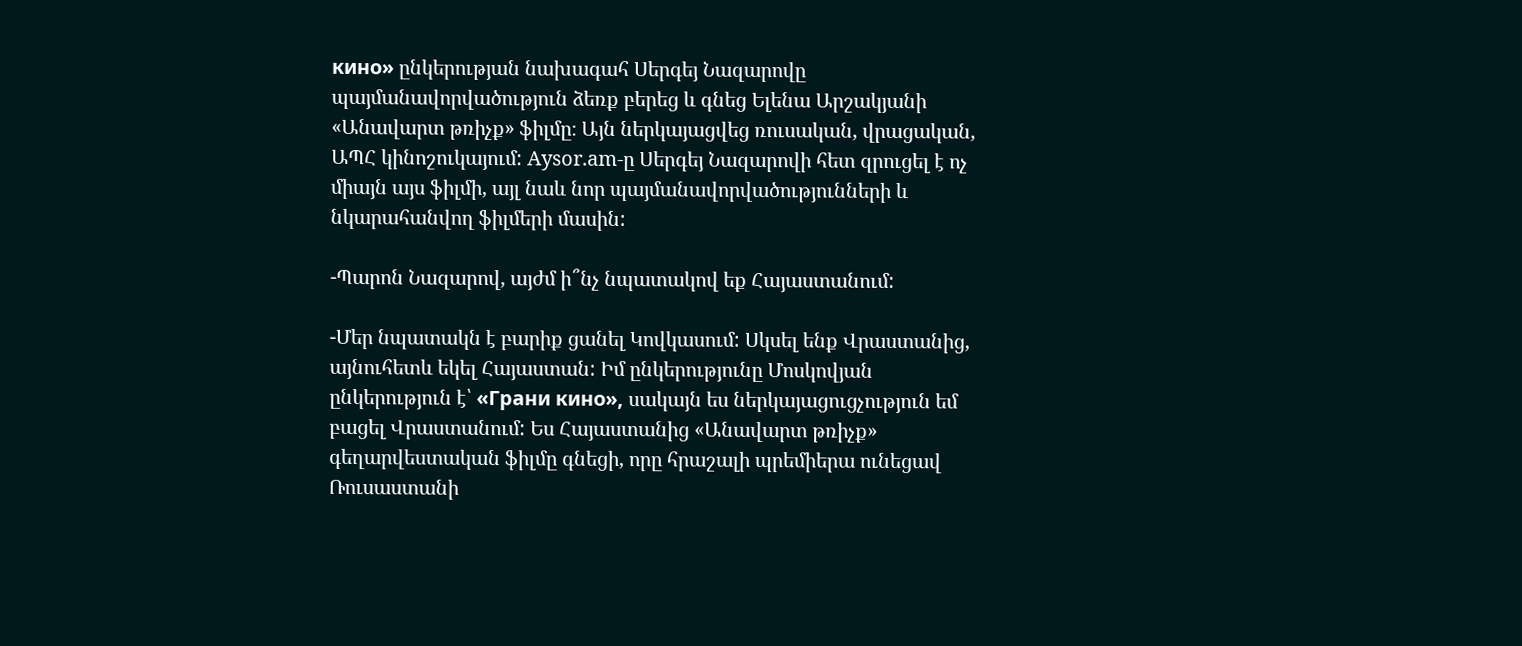кино» ընկերության նախագահ Սերգեյ Նազարովը պայմանավորվածություն ձեռք բերեց և գնեց Ելենա Արշակյանի «Անավարտ թռիչք» ֆիլմը։ Այն ներկայացվեց ռուսական, վրացական, ԱՊՀ կինոշուկայում: Aysor.am-ը Սերգեյ Նազարովի հետ զրուցել է ոչ միայն այս ֆիլմի, այլ նաև նոր պայմանավորվածությունների և նկարահանվող ֆիլմերի մասին:

-Պարոն Նազարով, այժմ ի՞նչ նպատակով եք Հայաստանում:

-Մեր նպատակն է բարիք ցանել Կովկասում: Սկսել ենք Վրաստանից, այնուհետև եկել Հայաստան: Իմ ընկերությունը Մոսկովյան ընկերություն է՝ «Грани кино», սակայն ես ներկայացուցչություն եմ բացել Վրաստանում: Ես Հայաստանից «Անավարտ թռիչք» գեղարվեստական ֆիլմը գնեցի, որը հրաշալի պրեմիերա ունեցավ Ռուսաստանի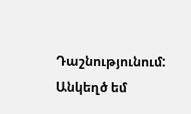Դաշնությունում: Անկեղծ եմ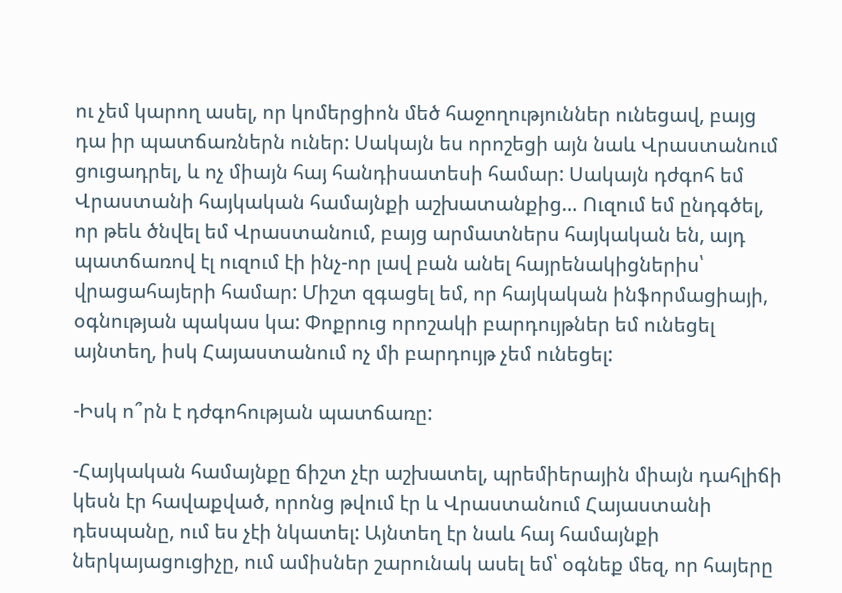ու չեմ կարող ասել, որ կոմերցիոն մեծ հաջողություններ ունեցավ, բայց դա իր պատճառներն ուներ: Սակայն ես որոշեցի այն նաև Վրաստանում ցուցադրել, և ոչ միայն հայ հանդիսատեսի համար: Սակայն դժգոհ եմ Վրաստանի հայկական համայնքի աշխատանքից… Ուզում եմ ընդգծել, որ թեև ծնվել եմ Վրաստանում, բայց արմատներս հայկական են, այդ պատճառով էլ ուզում էի ինչ-որ լավ բան անել հայրենակիցներիս՝ վրացահայերի համար: Միշտ զգացել եմ, որ հայկական ինֆորմացիայի, օգնության պակաս կա: Փոքրուց որոշակի բարդույթներ եմ ունեցել այնտեղ, իսկ Հայաստանում ոչ մի բարդույթ չեմ ունեցել:

-Իսկ ո՞րն է դժգոհության պատճառը:

-Հայկական համայնքը ճիշտ չէր աշխատել, պրեմիերային միայն դահլիճի կեսն էր հավաքված, որոնց թվում էր և Վրաստանում Հայաստանի դեսպանը, ում ես չէի նկատել: Այնտեղ էր նաև հայ համայնքի ներկայացուցիչը, ում ամիսներ շարունակ ասել եմ՝ օգնեք մեզ, որ հայերը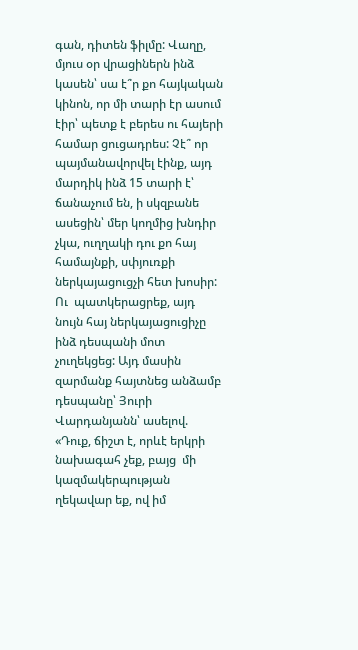գան, դիտեն ֆիլմը: Վաղը, մյուս օր վրացիներն ինձ կասեն՝ սա է՞ր քո հայկական կինոն, որ մի տարի էր ասում էիր՝ պետք է բերես ու հայերի համար ցուցադրես: Չէ՞ որ պայմանավորվել էինք, այդ մարդիկ ինձ 15 տարի է՝ ճանաչում են, ի սկզբանե ասեցին՝ մեր կողմից խնդիր չկա, ուղղակի դու քո հայ համայնքի, սփյուռքի ներկայացուցչի հետ խոսիր: Ու  պատկերացրեք, այդ նույն հայ ներկայացուցիչը ինձ դեսպանի մոտ չուղեկցեց: Այդ մասին զարմանք հայտնեց անձամբ դեսպանը՝ Յուրի Վարդանյանն՝ ասելով. «Դուք, ճիշտ է, որևէ երկրի նախագահ չեք, բայց  մի կազմակերպության ղեկավար եք, ով իմ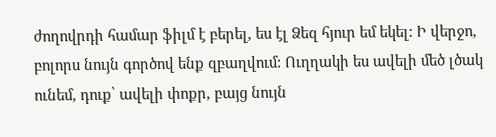ժողովրդի համար ֆիլմ է բերել, ես էլ Ձեզ հյուր եմ եկել: Ի վերջո, բոլորս նույն գործով ենք զբաղվում: Ուղղակի ես ավելի մեծ լծակ ունեմ, դուք՝ ավելի փոքր, բայց նույն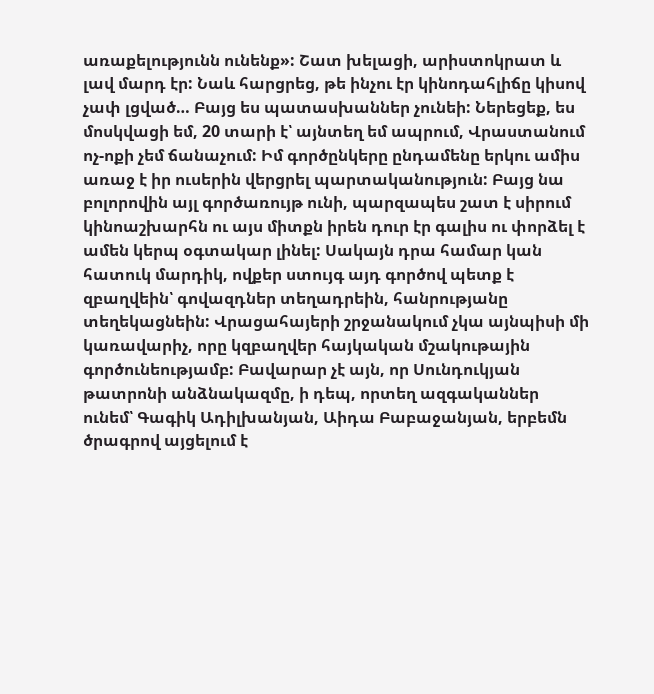առաքելությունն ունենք»: Շատ խելացի, արիստոկրատ և լավ մարդ էր: Նաև հարցրեց, թե ինչու էր կինոդահլիճը կիսով չափ լցված… Բայց ես պատասխաններ չունեի: Ներեցեք, ես մոսկվացի եմ, 20 տարի է՝ այնտեղ եմ ապրում, Վրաստանում ոչ-ոքի չեմ ճանաչում: Իմ գործընկերը ընդամենը երկու ամիս առաջ է իր ուսերին վերցրել պարտականություն: Բայց նա բոլորովին այլ գործառույթ ունի, պարզապես շատ է սիրում կինոաշխարհն ու այս միտքն իրեն դուր էր գալիս ու փորձել է ամեն կերպ օգտակար լինել: Սակայն դրա համար կան հատուկ մարդիկ, ովքեր ստույգ այդ գործով պետք է զբաղվեին՝ գովազդներ տեղադրեին, հանրությանը տեղեկացնեին: Վրացահայերի շրջանակում չկա այնպիսի մի կառավարիչ, որը կզբաղվեր հայկական մշակութային գործունեությամբ: Բավարար չէ այն, որ Սունդուկյան թատրոնի անձնակազմը, ի դեպ, որտեղ ազգականներ ունեմ՝ Գագիկ Ադիլխանյան, Աիդա Բաբաջանյան, երբեմն ծրագրով այցելում է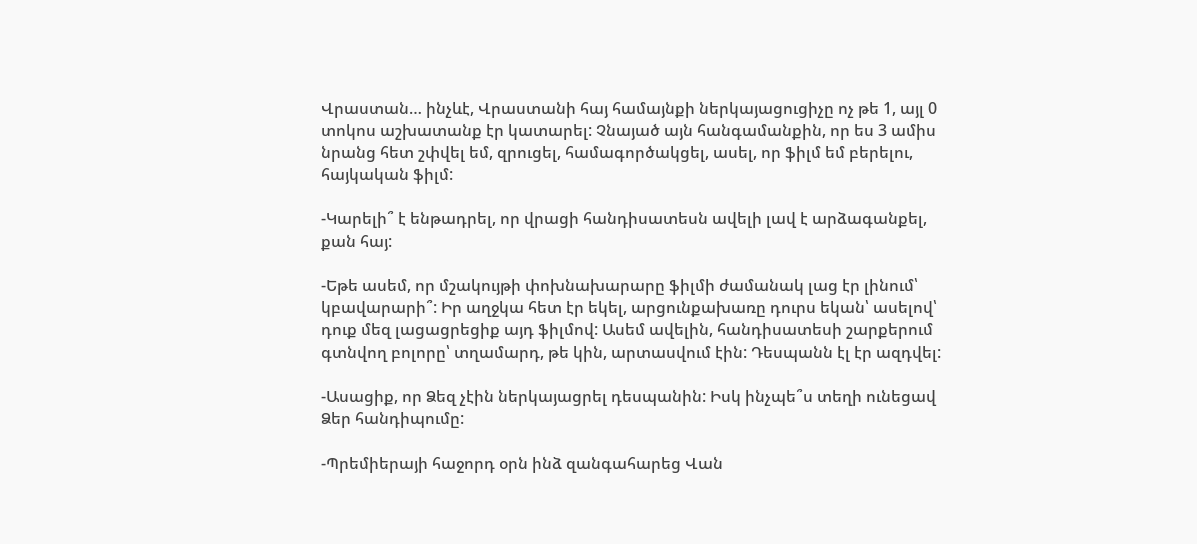Վրաստան… ինչևէ, Վրաստանի հայ համայնքի ներկայացուցիչը ոչ թե 1, այլ 0 տոկոս աշխատանք էր կատարել: Չնայած այն հանգամանքին, որ ես 3 ամիս նրանց հետ շփվել եմ, զրուցել, համագործակցել, ասել, որ ֆիլմ եմ բերելու, հայկական ֆիլմ:

-Կարելի՞ է ենթադրել, որ վրացի հանդիսատեսն ավելի լավ է արձագանքել, քան հայ:

-Եթե ասեմ, որ մշակույթի փոխնախարարը ֆիլմի ժամանակ լաց էր լինում՝ կբավարարի՞: Իր աղջկա հետ էր եկել, արցունքախառը դուրս եկան՝ ասելով՝ դուք մեզ լացացրեցիք այդ ֆիլմով: Ասեմ ավելին, հանդիսատեսի շարքերում գտնվող բոլորը՝ տղամարդ, թե կին, արտասվում էին: Դեսպանն էլ էր ազդվել:

-Ասացիք, որ Ձեզ չէին ներկայացրել դեսպանին: Իսկ ինչպե՞ս տեղի ունեցավ Ձեր հանդիպումը:

-Պրեմիերայի հաջորդ օրն ինձ զանգահարեց Վան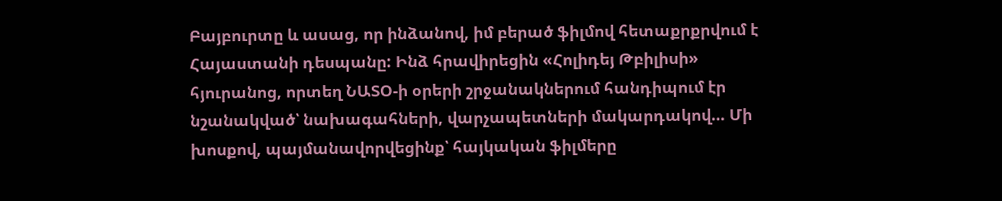Բայբուրտը և ասաց, որ ինձանով, իմ բերած ֆիլմով հետաքրքրվում է Հայաստանի դեսպանը: Ինձ հրավիրեցին «Հոլիդեյ Թբիլիսի» հյուրանոց, որտեղ ՆԱՏՕ-ի օրերի շրջանակներում հանդիպում էր նշանակված՝ նախագահների, վարչապետների մակարդակով… Մի խոսքով, պայմանավորվեցինք՝ հայկական ֆիլմերը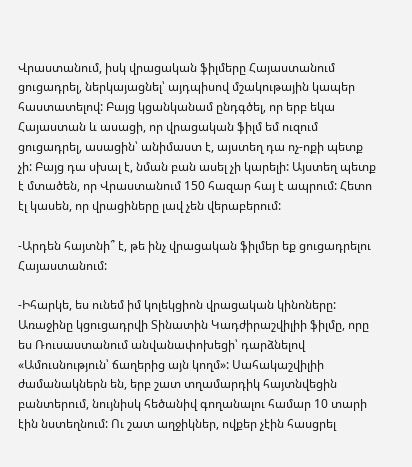Վրաստանում, իսկ վրացական ֆիլմերը Հայաստանում ցուցադրել, ներկայացնել՝ այդպիսով մշակութային կապեր հաստատելով: Բայց կցանկանամ ընդգծել, որ երբ եկա Հայաստան և ասացի, որ վրացական ֆիլմ եմ ուզում ցուցադրել, ասացին՝ անիմաստ է, այստեղ դա ոչ-ոքի պետք չի: Բայց դա սխալ է, նման բան ասել չի կարելի: Այստեղ պետք է մտածեն, որ Վրաստանում 150 հազար հայ է ապրում: Հետո էլ կասեն, որ վրացիները լավ չեն վերաբերում:

-Արդեն հայտնի՞ է, թե ինչ վրացական ֆիլմեր եք ցուցադրելու Հայաստանում:

-Իհարկե, ես ունեմ իմ կոլեկցիոն վրացական կինոները: Առաջինը կցուցադրվի Տինատին Կադժիրաշվիլիի ֆիլմը, որը ես Ռուսաստանում անվանափոխեցի՝ դարձնելով «Ամուսնություն՝ ճաղերից այն կողմ»: Սահակաշվիլիի ժամանակներն են, երբ շատ տղամարդիկ հայտնվեցին բանտերում, նույնիսկ հեծանիվ գողանալու համար 10 տարի էին նստեղնում: Ու շատ աղջիկներ, ովքեր չէին հասցրել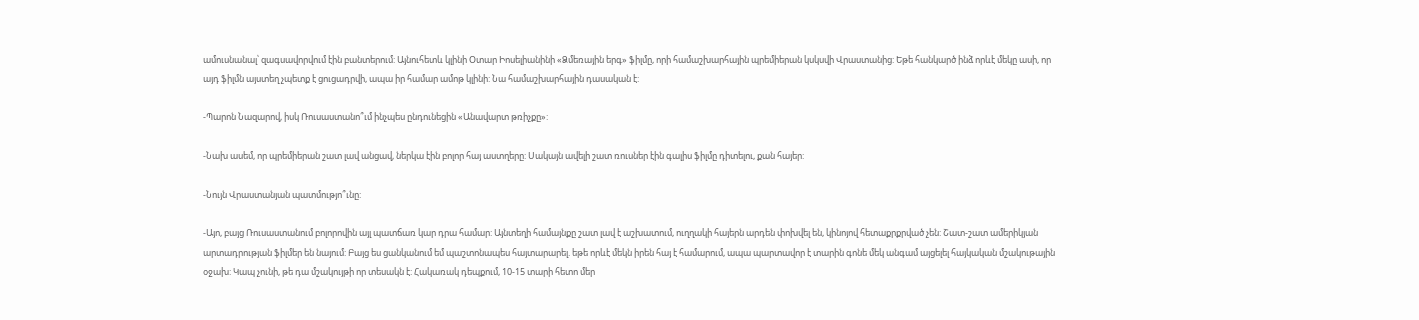ամուսնանալ՝ զագսավորվում էին բանտերում: Այնուհետև կլինի Օտար Իոսելիանինի «Ձմեռային երգ» ֆիլմը, որի համաշխարհային պրեմիերան կսկսվի Վրաստանից: Եթե հանկարծ ինձ որևէ մեկը ասի, որ այդ ֆիլմն այստեղ չպետք է ցուցադրվի, ապա իր համար ամոթ կլինի: Նա համաշխարհային դասական է:

-Պարոն Նազարով, իսկ Ռուսաստանո՞ւմ ինչպես ընդունեցին «Անավարտ թռիչքը»:

-Նախ ասեմ, որ պրեմիերան շատ լավ անցավ, ներկա էին բոլոր հայ աստղերը: Սակայն ավելի շատ ռուսներ էին գալիս ֆիլմը դիտելու, քան հայեր:

-Նույն Վրաստանյան պատմությո՞ւնը:

-Այո, բայց Ռուսաստանում բոլորովին այլ պատճառ կար դրա համար: Այնտեղի համայնքը շատ լավ է աշխատում, ուղղակի հայերն արդեն փոխվել են, կինոյով հետաքրքրված չեն: Շատ-շատ ամերիկյան արտադրության ֆիլմեր են նայում: Բայց ես ցանկանում եմ պաշտոնապես հայտարարել. եթե որևէ մեկն իրեն հայ է համարում, ապա պարտավոր է տարին գոնե մեկ անգամ այցելել հայկական մշակութային օջախ: Կապ չունի, թե դա մշակույթի որ տեսակն է: Հակառակ դեպքում, 10-15 տարի հետո մեր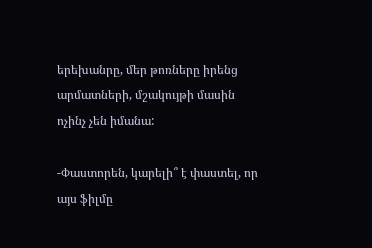երեխանրը, մեր թոռները իրենց արմատների, մշակույթի մասին ոչինչ չեն իմանա:

-Փաստորեն, կարելի՞ է փաստել, որ այս ֆիլմը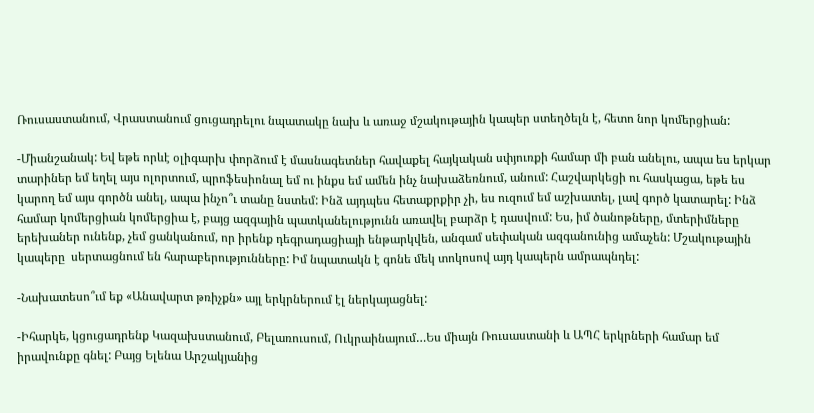Ռուսաստանում, Վրաստանում ցուցադրելու նպատակը նախ և առաջ մշակութային կապեր ստեղծելն է, հետո նոր կոմերցիան:

-Միանշանակ: Եվ եթե որևէ օլիգարխ փորձում է մասնագետներ հավաքել հայկական սփյուռքի համար մի բան անելու, ապա ես երկար տարիներ եմ եղել այս ոլորտում, պրոֆեսիոնալ եմ ու ինքս եմ ամեն ինչ նախաձեռնում, անում: Հաշվարկեցի ու հասկացա, եթե ես կարող եմ այս գործն անել, ապա ինչո՞ւ տանը նստեմ: Ինձ այդպես հետաքրքիր չի, ես ուզում եմ աշխատել, լավ գործ կատարել: Ինձ համար կոմերցիան կոմերցիա է, բայց ազգային պատկանելությունն առավել բարձր է դասվում: Ես, իմ ծանոթները, մտերիմները երեխաներ ունենք, չեմ ցանկանում, որ իրենք դեգրադացիայի ենթարկվեն, անգամ սեփական ազգանունից ամաչեն: Մշակութային կապերը  սերտացնում են հարաբերությունները: Իմ նպատակն է գոնե մեկ տոկոսով այդ կապերն ամրապնդել:

-Նախատեսո՞ւմ եք «Անավարտ թռիչքն» այլ երկրներում էլ ներկայացնել:

-Իհարկե, կցուցադրենք Կազախստանում, Բելառուսում, Ուկրաինայում…Ես միայն Ռուսաստանի և ԱՊՀ երկրների համար եմ իրավունքը գնել: Բայց Ելենա Արշակյանից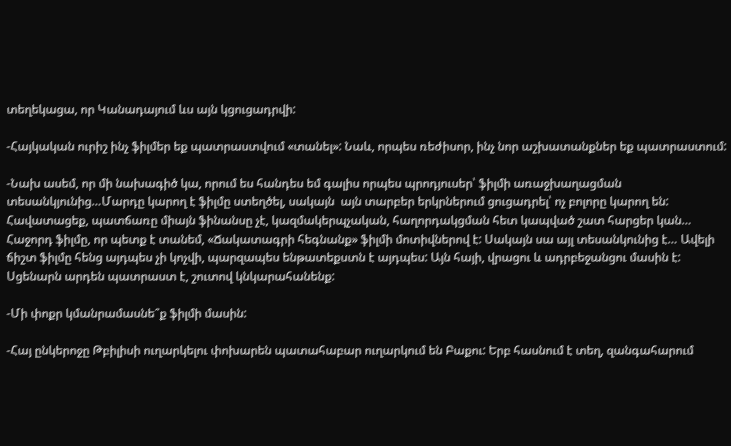տեղեկացա, որ Կանադայում ևս այն կցուցադրվի:

-Հայկական ուրիշ ինչ ֆիլմեր եք պատրաստվում «տանել»: Նաև, որպես ռեժիսոր, ինչ նոր աշխատանքներ եք պատրաստում:

-Նախ ասեմ, որ մի նախագիծ կա, որում ես հանդես եմ գալիս որպես պրոդյուսեր՝ ֆիլմի առաջխաղացման տեսանկյունից…Մարդը կարող է ֆիլմը ստեղծել, սակայն  այն տարբեր երկրներում ցուցադրել՝ ոչ բոլորը կարող են: Հավատացեք, պատճառը միայն ֆինանսը չէ, կազմակերպչական, հաղորդակցման հետ կապված շատ հարցեր կան… Հաջորդ ֆիլմը, որ պետք է տանեմ, «Ճակատագրի հեգնանք» ֆիլմի մոտիվներով է: Սակայն սա այլ տեսանկունից է… Ավելի ճիշտ ֆիլմը հենց այդպես չի կոչվի, պարզապես ենթատեքստն է այդպես: Այն հայի, վրացու և ադրբեջանցու մասին է: Սցենարն արդեն պատրաստ է, շուտով կնկարահանենք:

-Մի փոքր կմանրամասնե՞ք ֆիլմի մասին:

-Հայ ընկերոջը Թբիլիսի ուղարկելու փոխարեն պատահաբար ուղարկում են Բաքու: Երբ հասնում է տեղ, զանգահարում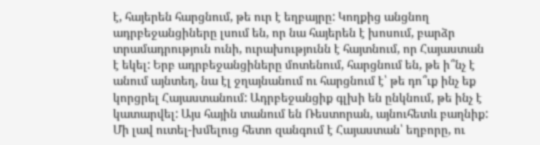է, հայերեն հարցնում, թե ուր է եղբայրը: Կողքից անցնող ադրբեջանցիները լսում են, որ նա հայերեն է խոսում, բարձր տրամադրություն ունի, ուրախությունն է հայտնում, որ Հայաստան է եկել: Երբ ադրբեջանցիները մոտենում, հարցնում են, թե ի՞նչ է անում այնտեղ, նա էլ ջղայնանում ու հարցնում է՝ թե դո՞ւք ինչ եք կորցրել Հայաստանում: Ադրբեջանցիք գլխի են ընկնում, թե ինչ է կատարվել: Այս հային տանում են Ռեստորան, այնուհետև բաղնիք: Մի լավ ուտել-խմելուց հետո զանգում է Հայաստան՝ եղբորը, ու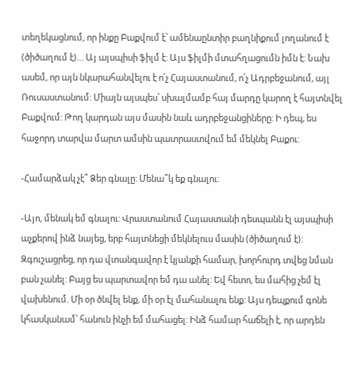տեղեկացնում, որ ինքը Բաքվում է՝ ամենաընտիր բաղնիքում լողանում է (ծիծաղում է)… Այ այսպիսի ֆիլմ է: Այս ֆիլմի մտահղացումն իմն է: Նախ ասեմ, որ այն նկարահանվելու է ո՛չ Հայաստանում, ո՛չ Ադրբեջանում, այլ Ռուսաստանում: Միայն այսպես՝ սխալմամբ հայ մարդը կարող է հայտնվել Բաքվում: Թող կարդան այս մասին նաև ադրբեջանցիները: Ի դեպ, ես հաջորդ տարվա մարտ ամսին պատրաստվում եմ մեկնել Բաքու:

-Համարձակ չէ՞ Ձեր գնալը: Մենա՞կ եք գնալու:

-Այո, մենակ եմ գնալու: Վրաստանում Հայաստանի դեսպանն էլ այսպիսի աչքերով ինձ նայեց, երբ հայտնեցի մեկնելուս մասին (ծիծաղում է): Զգուշացրեց, որ դա վտանգավոր է կյանքի համար, խորհուրդ տվեց նման բան չանել: Բայց ես պարտավոր եմ դա անել: Եվ հետո, ես մահից չեմ էլ վախենում. Մի օր ծնվել ենք, մի օր էլ մահանալու ենք: Այս դեպքում գոնե կհասկանամ՝ հանուն ինչի եմ մահացել: Ինձ համար հաճելի է, որ արդեն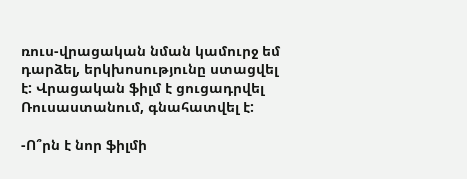ռուս-վրացական նման կամուրջ եմ դարձել, երկխոսությունը ստացվել է: Վրացական ֆիլմ է ցուցադրվել Ռուսաստանում, գնահատվել է:

-Ո՞րն է նոր ֆիլմի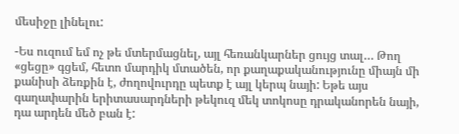մեսիջը լինելու:

-Ես ուզում եմ ոչ թե մտերմացնել, այլ հեռանկարներ ցույց տալ… Թող «ցեցը» գցեմ, հետո մարդիկ մտածեն, որ քաղաքականությունը միայն մի քանիսի ձեռքին է, ժողովուրդը պետք է այլ կերպ նայի: Եթե այս գաղափարին երիտասարդների թեկուզ մեկ տոկոսը դրականորեն նայի, դա արդեն մեծ բան է: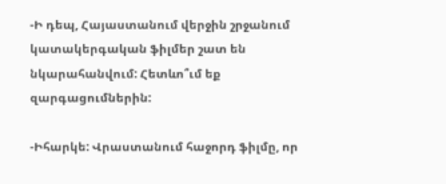-Ի դեպ, Հայաստանում վերջին շրջանում կատակերգական ֆիլմեր շատ են նկարահանվում: Հետևո՞ւմ եք զարգացումներին:

-Իհարկե: Վրաստանում հաջորդ ֆիլմը, որ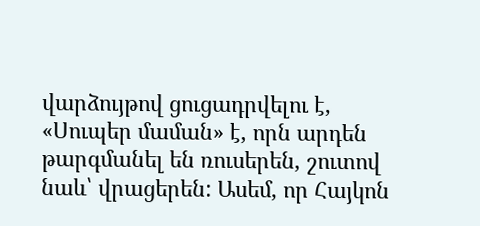վարձույթով ցուցադրվելու է, «Սուպեր մաման» է, որն արդեն թարգմանել են ռուսերեն, շուտով նաև՝ վրացերեն: Ասեմ, որ Հայկոն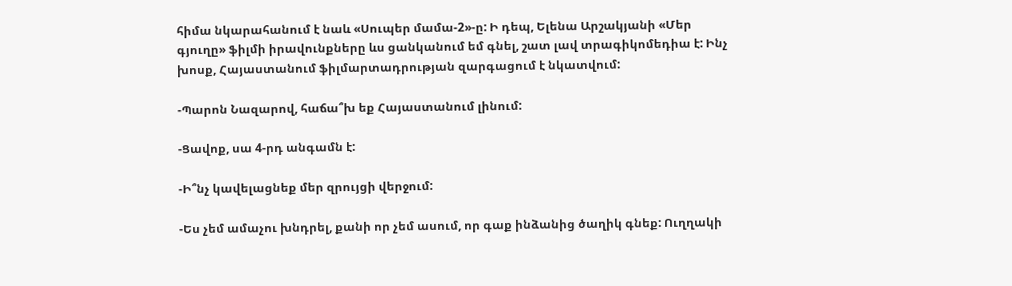հիմա նկարահանում է նաև «Սուպեր մամա-2»-ը: Ի դեպ, Ելենա Արշակյանի «Մեր գյուղը» ֆիլմի իրավունքները ևս ցանկանում եմ գնել, շատ լավ տրագիկոմեդիա է: Ինչ խոսք, Հայաստանում ֆիլմարտադրության զարգացում է նկատվում:

-Պարոն Նազարով, հաճա՞խ եք Հայաստանում լինում:

-Ցավոք, սա 4-րդ անգամն է:

-Ի՞նչ կավելացնեք մեր զրույցի վերջում:

-Ես չեմ ամաչու խնդրել, քանի որ չեմ ասում, որ գաք ինձանից ծաղիկ գնեք: Ուղղակի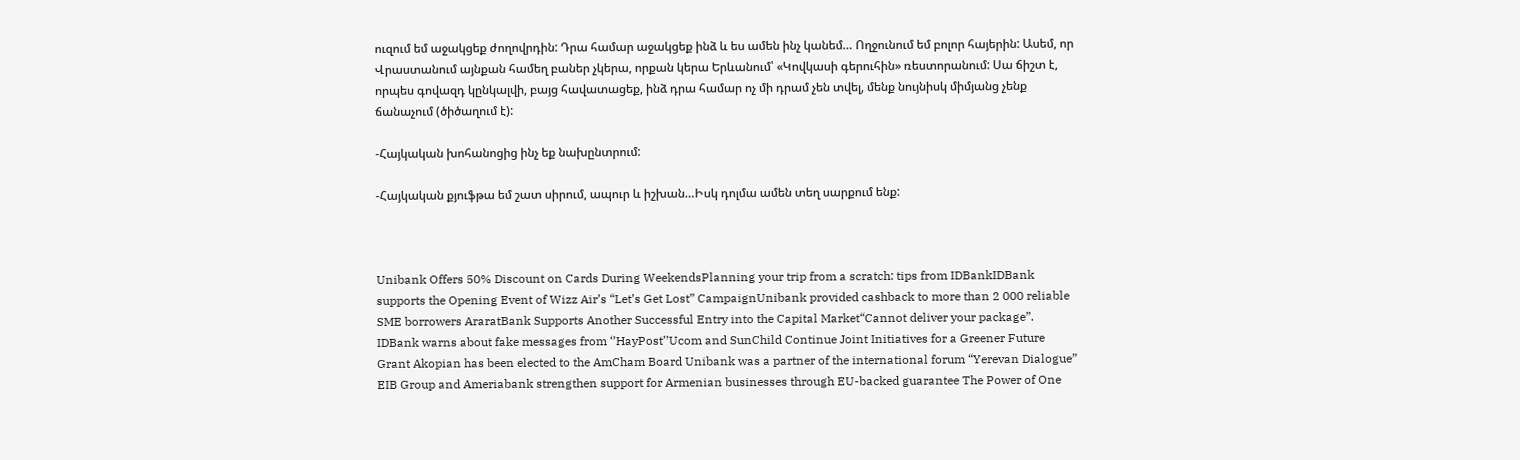ուզում եմ աջակցեք ժողովրդին: Դրա համար աջակցեք ինձ և ես ամեն ինչ կանեմ… Ողջունում եմ բոլոր հայերին: Ասեմ, որ Վրաստանում այնքան համեղ բաներ չկերա, որքան կերա Երևանում՝ «Կովկասի գերուհին» ռեստորանում: Սա ճիշտ է, որպես գովազդ կընկալվի, բայց հավատացեք, ինձ դրա համար ոչ մի դրամ չեն տվել, մենք նույնիսկ միմյանց չենք ճանաչում (ծիծաղում է):

-Հայկական խոհանոցից ինչ եք նախընտրում:

-Հայկական քյուֆթա եմ շատ սիրում, ապուր և իշխան…Իսկ դոլմա ամեն տեղ սարքում ենք:



Unibank Offers 50% Discount on Cards During WeekendsPlanning your trip from a scratch: tips from IDBankIDBank supports the Opening Event of Wizz Air’s “Let’s Get Lost” CampaignUnibank provided cashback to more than 2 000 reliable SME borrowers AraratBank Supports Another Successful Entry into the Capital Market“Cannot deliver your package”. IDBank warns about fake messages from ‘’HayPost’’Ucom and SunChild Continue Joint Initiatives for a Greener Future Grant Akopian has been elected to the AmCham Board Unibank was a partner of the international forum “Yerevan Dialogue” EIB Group and Ameriabank strengthen support for Armenian businesses through EU-backed guarantee The Power of One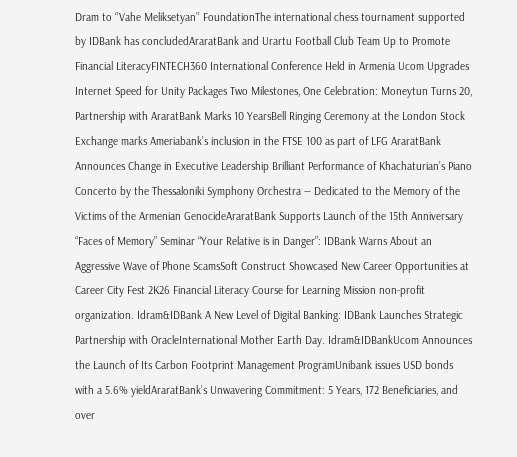Dram to ‘’Vahe Meliksetyan’’ FoundationThe international chess tournament supported by IDBank has concludedAraratBank and Urartu Football Club Team Up to Promote Financial LiteracyFINTECH360 International Conference Held in Armenia Ucom Upgrades Internet Speed for Unity Packages Two Milestones, One Celebration: Moneytun Turns 20, Partnership with AraratBank Marks 10 YearsBell Ringing Ceremony at the London Stock Exchange marks Ameriabank’s inclusion in the FTSE 100 as part of LFG AraratBank Announces Change in Executive Leadership Brilliant Performance of Khachaturian’s Piano Concerto by the Thessaloniki Symphony Orchestra — Dedicated to the Memory of the Victims of the Armenian GenocideAraratBank Supports Launch of the 15th Anniversary “Faces of Memory” Seminar “Your Relative is in Danger”: IDBank Warns About an Aggressive Wave of Phone ScamsSoft Construct Showcased New Career Opportunities at Career City Fest 2K26 Financial Literacy Course for Learning Mission non-profit organization. Idram&IDBank A New Level of Digital Banking: IDBank Launches Strategic Partnership with OracleInternational Mother Earth Day. Idram&IDBankUcom Announces the Launch of Its Carbon Footprint Management ProgramUnibank issues USD bonds with a 5.6% yieldAraratBank’s Unwavering Commitment: 5 Years, 172 Beneficiaries, and over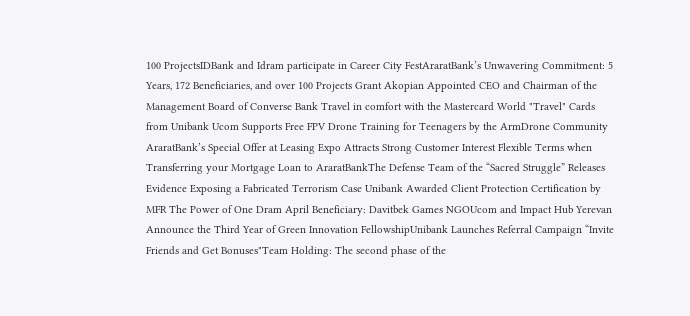100 ProjectsIDBank and Idram participate in Career City FestAraratBank’s Unwavering Commitment: 5 Years, 172 Beneficiaries, and over 100 Projects Grant Akopian Appointed CEO and Chairman of the Management Board of Converse Bank Travel in comfort with the Mastercard World "Travel" Cards from Unibank Ucom Supports Free FPV Drone Training for Teenagers by the ArmDrone Community AraratBank’s Special Offer at Leasing Expo Attracts Strong Customer Interest Flexible Terms when Transferring your Mortgage Loan to AraratBankThe Defense Team of the “Sacred Struggle” Releases Evidence Exposing a Fabricated Terrorism Case Unibank Awarded Client Protection Certification by MFR The Power of One Dram April Beneficiary: Davitbek Games NGOUcom and Impact Hub Yerevan Announce the Third Year of Green Innovation FellowshipUnibank Launches Referral Campaign “Invite Friends and Get Bonuses"Team Holding: The second phase of the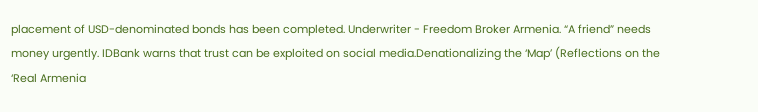placement of USD-denominated bonds has been completed. Underwriter - Freedom Broker Armenia. “A friend” needs money urgently. IDBank warns that trust can be exploited on social media.Denationalizing the ‘Map’ (Reflections on the ‘Real Armenia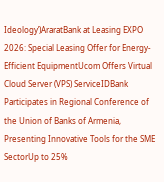Ideology’)AraratBank at Leasing EXPO 2026: Special Leasing Offer for Energy-Efficient EquipmentUcom Offers Virtual Cloud Server (VPS) ServiceIDBank Participates in Regional Conference of the Union of Banks of Armenia, Presenting Innovative Tools for the SME SectorUp to 25%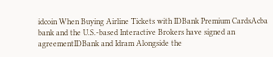idcoin When Buying Airline Tickets with IDBank Premium CardsAcba bank and the U.S.-based Interactive Brokers have signed an agreementIDBank and Idram Alongside the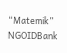“Matemik” NGOIDBank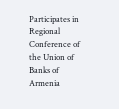Participates in Regional Conference of the Union of Banks of Armenia